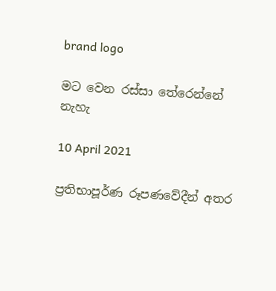brand logo

මට වෙන රස්සා තේරෙන්නේ නැහැ

10 April 2021

ප්‍රතිභාපූර්ණ රූපණවේදීන් අතර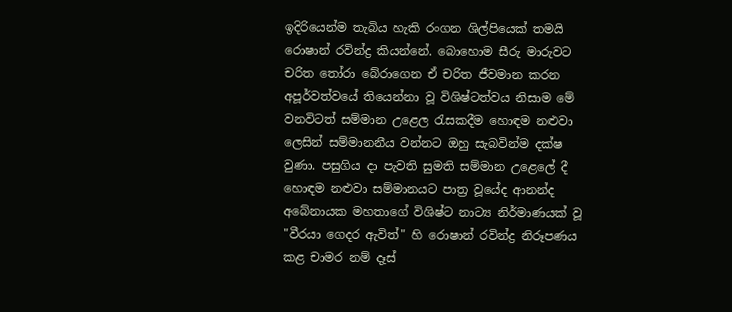ඉදිරියෙන්ම තැබිය හැකි රංගන ශිල්පියෙක් තමයි රොෂාන් රවින්ද්‍ර කියන්නේ. බොහොම සීරු මාරුවට චරිත තෝරා බේරාගෙන ඒ චරිත ජීවමාන කරන අපූර්වත්වයේ තියෙන්නා වූ විශිෂ්ටත්වය නිසාම මේ වනවිටත් සම්මාන උළෙල රැසකදීම හොඳම නළුවා ලෙසින් සම්මානනීය වන්නට ඔහු සැබවින්ම දක්ෂ වුණා. පසුගිය දා පැවති සුමති සම්මාන උළෙලේ දී හොඳම නළුවා සම්මානයට පාත්‍ර වූයේද ආනන්ද අබේනායක මහතාගේ විශිෂ්ට නාට්‍ය නිර්මාණයක් වූ "වීරයා ගෙදර ඇවිත්" හි රොෂාන් රවින්ද්‍ර නිරූපණය කළ චාමර නම් දෑස්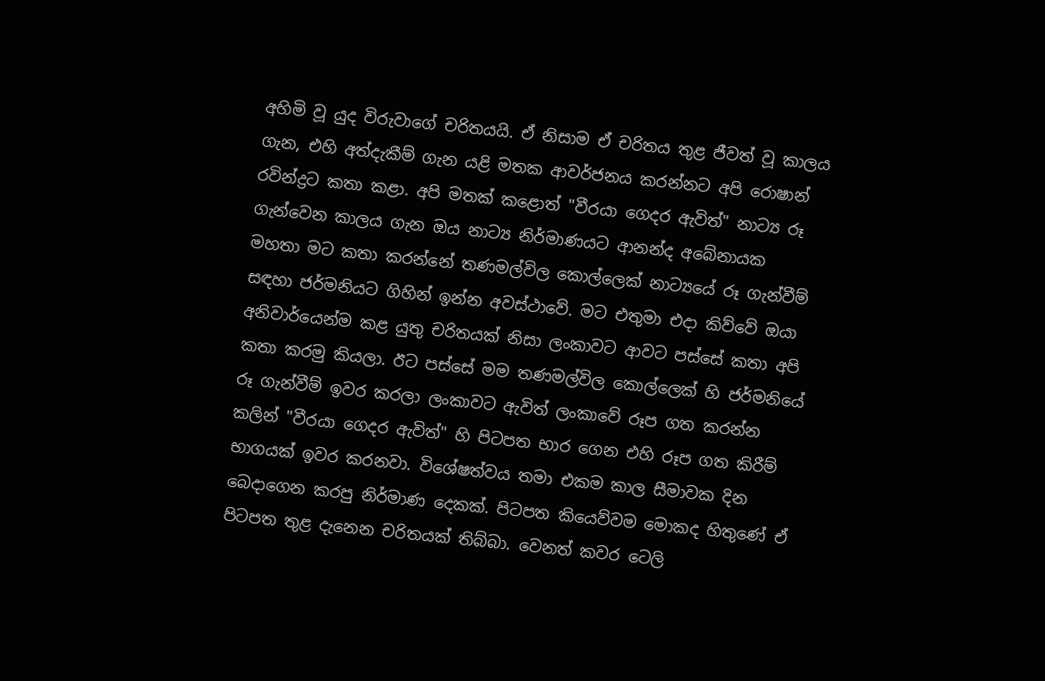අහිමි වූ යුද විරුවාගේ චරිතයයි. ඒ නිසාම ඒ චරිතය තුළ ජීවත් වූ කාලය ගැන, එහි අත්දැකීම් ගැන යළි මතක ආවර්ජනය කරන්නට අපි රොෂාන් රවින්ද්‍රට කතා කළා. අපි මතක් කළොත් "වීරයා ගෙදර ඇවිත්" නාට්‍ය රූ ගැන්වෙන කාලය ගැන ඔය නාට්‍ය නිර්මාණයට ආනන්ද අබේනායක මහතා මට කතා කරන්නේ තණමල්විල කොල්ලෙක් නාට්‍යයේ රූ ගැන්වීම් සඳහා ජර්මනියට ගිහින් ඉන්න අවස්ථාවේ. මට එතුමා එදා කිව්වේ ඔයා අනිවාර්යෙන්ම කළ යුතු චරිතයක් නිසා ලංකාවට ආවට පස්සේ කතා අපි කතා කරමු කියලා. ඊට පස්සේ මම තණමල්විල කොල්ලෙක් හි ජර්මනියේ රූ ගැන්වීම් ඉවර කරලා ලංකාවට ඇවිත් ලංකාවේ රූප ගත කරන්න කලින් "වීරයා ගෙදර ඇවිත්" හි පිටපත භාර ගෙන එහි රූප ගත කිරීම් භාගයක් ඉවර කරනවා. විශේෂත්වය තමා එකම කාල සීමාවක දින බෙදාගෙන කරපු නිර්මාණ දෙකක්. පිටපත කියෙව්වම මොකද හිතුණේ ඒ පිටපත තුළ දැනෙන චරිතයක් තිබ්බා. වෙනත් කවර ටෙලි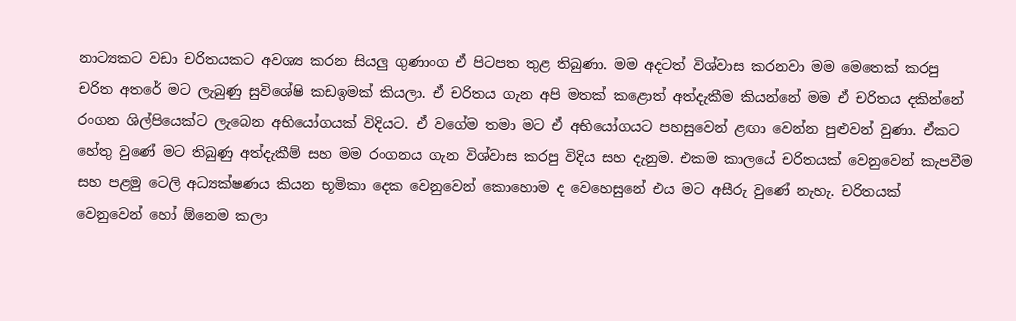නාට්‍යකට වඩා චරිතයකට අවශ්‍ය කරන සියලු ගුණාංග ඒ පිටපත තුළ තිබුණා. මම අදටත් විශ්වාස කරනවා මම මෙතෙක් කරපු චරිත අතරේ මට ලැබුණු සුවිශේෂි කඩඉමක් කියලා. ඒ චරිතය ගැන අපි මතක් කළොත් අත්දැකීම කියන්නේ මම ඒ චරිතය දකින්නේ රංගන ශිල්පියෙක්ට ලැබෙන අභියෝගයක් විදියට. ඒ වගේම තමා මට ඒ අභියෝගයට පහසුවෙන් ළඟා වෙන්න පුළුවන් වුණා. ඒකට හේතු වුණේ මට තිබුණු අත්දැකීම් සහ මම රංගනය ගැන විශ්වාස කරපු විදිය සහ දැනුම. එකම කාලයේ චරිතයක් වෙනුවෙන් කැපවීම සහ පළමු ටෙලි අධ්‍යක්ෂණය කියන භූමිකා දෙක වෙනුවෙන් කොහොම ද වෙහෙසුනේ එය මට අසීරු වුණේ නැහැ. චරිතයක් වෙනුවෙන් හෝ ඕනෙම කලා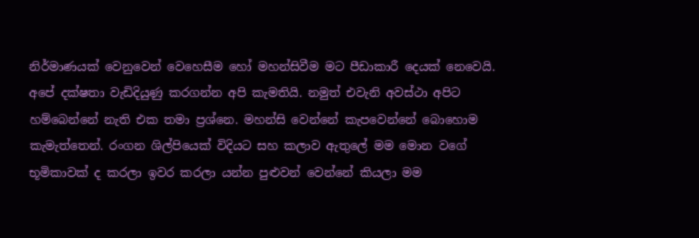නිර්මාණයක් වෙනුවෙන් වෙහෙසීම හෝ මහන්සිවීම මට පීඩාකාරී දෙයක් නෙවෙයි. අපේ දක්ෂතා වැඩිදියුණු කරගන්න අපි කැමතියි. නමුත් එවැනි අවස්ථා අපිට හම්බෙන්නේ නැති එක තමා ප්‍රශ්නෙ. මහන්සි වෙන්නේ කැපවෙන්නේ බොහොම කැමැත්තෙන්. රංගන ශිල්පියෙක් විදියට සහ කලාව ඇතුලේ මම මොන වගේ භූමිකාවක් ද කරලා ඉවර කරලා යන්න පුළුවන් වෙන්නේ කියලා මම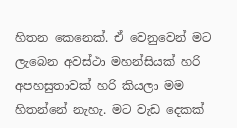හිතන කෙනෙක්. ඒ වෙනුවෙන් මට ලැබෙන අවස්ථා මහන්සියක් හරි අපහසුතාවක් හරි කියලා මම හිතන්නේ නැහැ. මට වැඩ දෙකක්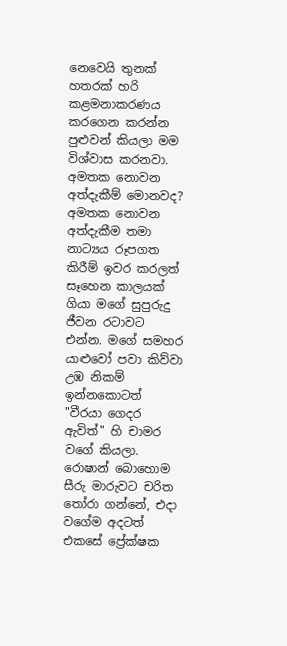නෙවෙයි තුනක් හතරක් හරි කළමනාකරණය කරගෙන කරන්න පුළුවන් කියලා මම විශ්වාස කරනවා. අමතක නොවන අත්දැකීම් මොනවද? අමතක නොවන අත්දැකීම තමා නාට්‍යය රූපගත කිරීම් ඉවර කරලත් සෑහෙන කාලයක් ගියා මගේ සුපුරුදු ජීවන රටාවට එන්න. මගේ සමහර යාළුවෝ පවා කිව්වා උඹ නිකම් ඉන්නකොටත් "වීරයා ගෙදර ඇවිත්" හි චාමර වගේ කියලා. රොෂාන් බොහොම සීරු මාරුවට චරිත තෝරා ගන්නේ, එදා වගේම අදටත් එකසේ ප්‍රේක්ෂක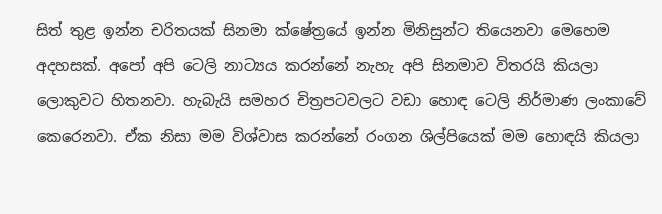සිත් තුළ ඉන්න චරිතයක් සිනමා ක්ෂේත්‍රයේ ඉන්න මිනිසුන්ට තියෙනවා මෙහෙම අදහසක්. අපෝ අපි ටෙලි නාට්‍යය කරන්නේ නැහැ අපි සිනමාව විතරයි කියලා ලොකුවට හිතනවා. හැබැයි සමහර චිත්‍රපටවලට වඩා හොඳ ටෙලි නිර්මාණ ලංකාවේ කෙරෙනවා. ඒක නිසා මම විශ්වාස කරන්නේ රංගන ශිල්පියෙක් මම හොඳයි කියලා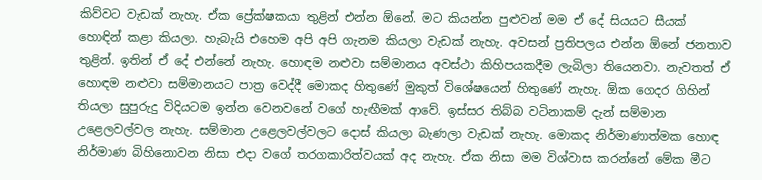කිව්වට වැඩක් නැහැ. ඒක ප්‍රේක්ෂකයා තුළින් එන්න ඕනේ. මට කියන්න පුළුවන් මම ඒ දේ සියයට සීයක් හොඳින් කළා කියලා. හැබැයි එහෙම අපි අපි ගැනම කියලා වැඩක් නැහැ. අවසන් ප්‍රතිපලය එන්න ඕනේ ජනතාව තුළින්. ඉතින් ඒ දේ එන්නේ නැහැ. හොඳම නළුවා සම්මානය අවස්ථා කිහිපයකදීම ලැබිලා තියෙනවා. නැවතත් ඒ හොඳම නළුවා සම්මානයට පාත්‍ර වෙද්දී මොකද හිතුණේ මුකුත් විශේෂයෙන් හිතුණේ නැහැ. ඕක ගෙදර ගිහින් තියලා සුපුරුදු විදියටම ඉන්න වෙනවනේ වගේ හැඟීමක් ආවේ. ඉස්සර තිබ්බ වටිනාකම් දැන් සම්මාන උළෙලවල්වල නැහැ. සම්මාන උළෙලවල්වලට දොස් කියලා බැණලා වැඩක් නැහැ. මොකද නිර්මාණාත්මක හොඳ නිර්මාණ බිහිනොවන නිසා එදා වගේ තරගකාරිත්වයක් අද නැහැ. ඒක නිසා මම විශ්වාස කරන්නේ මේක මීට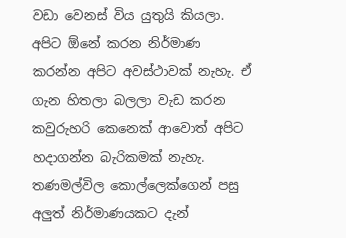වඩා වෙනස් විය යුතුයි කියලා. අපිට ඕනේ කරන නිර්මාණ කරන්න අපිට අවස්ථාවක් නැහැ. ඒ ගැන හිතලා බලලා වැඩ කරන කවුරුහරි කෙනෙක් ආවොත් අපිට හදාගන්න බැරිකමක් නැහැ. තණමල්විල කොල්ලෙක්ගෙන් පසු අලුත් නිර්මාණයකට දැන්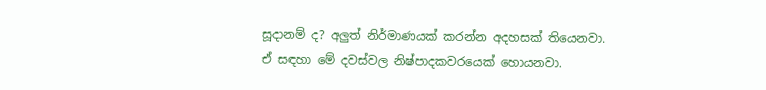සූදානම් ද? අලුත් නිර්මාණයක් කරන්න අදහසක් තියෙනවා. ඒ සඳහා මේ දවස්වල නිෂ්පාදකවරයෙක් හොයනවා.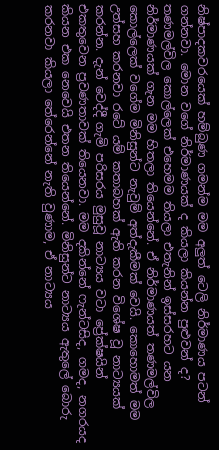නිෂ්පාදකවරයෙක් හම්බුණ ගමන්ම මම අලුත් ටෙලි නිර්මාණය පටන් ගන්නවා. මොන වගේ නිර්මාණයක් ද කියලා කියන්න පුළුවන් ද? තණමල්විල කොල්ලෙක් එහෙමම තියලා එතැනින් ඉස්සරහට යන නිර්මාණයක් ගැන මම හිතලා තියෙන්නේ. ඒ නිර්මාණයත් තණමල්විල කොල්ලෙක් වගේම මිනිසුන්ට නැවුම් අත්දැකීමක් වෙයි. කොහොමත් මම උත්සහ කරනවා රටේ යම් කතාබහක් ඇති කරන විශේෂ වූ නාට්‍යයක් කරන්න. දැන් වෙද්දී ගැමි පරිසරය මුසුවූ නාට්‍යය වටා ප්‍රේක්ෂයින් එකතුවෙන ප්‍රවණතාවක් තියෙනවා. මම දකින්නේ ෆැන්ටසිද, ගමද, නගරයද කියන එක නෙවෙයි එතන තියෙන්නේ. මිනිසුන්ට නාට්‍යය ඇතුලේ බොරු කරනවා කියලා තේරෙන්නේ නැති වුණාම, ඒ නාට්‍යය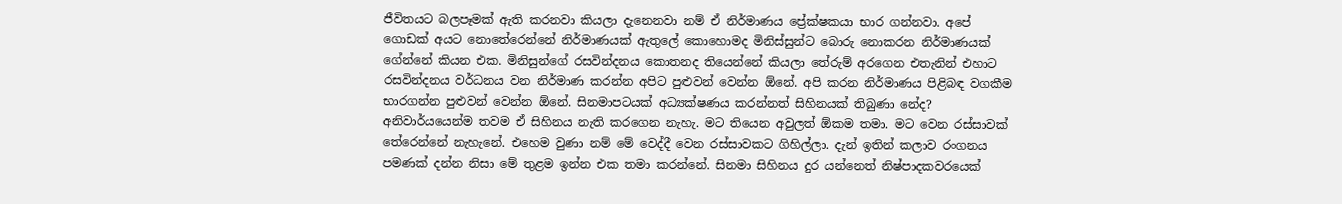ජීවිතයට බලපෑමක් ඇති කරනවා කියලා දැනෙනවා නම් ඒ නිර්මාණය ප්‍රේක්ෂකයා භාර ගන්නවා. අපේ ගොඩක් අයට නොතේරෙන්නේ නිර්මාණයක් ඇතුලේ කොහොමද මිනිස්සුන්ට බොරු නොකරන නිර්මාණයක් ගේන්නේ කියන එක. මිනිසුන්ගේ රසවින්දනය කොතනද තියෙන්නේ කියලා තේරුම් අරගෙන එතැනින් එහාට රසවින්දනය වර්ධනය වන නිර්මාණ කරන්න අපිට පුළුවන් වෙන්න ඕනේ. අපි කරන නිර්මාණය පිළිබඳ වගකීම භාරගන්න පුළුවන් වෙන්න ඕනේ. සිනමාපටයක් අධ්‍යක්ෂණය කරන්නත් සිහිනයක් තිබුණා නේද? අනිවාර්යයෙන්ම තවම ඒ සිහිනය නැති කරගෙන නැහැ. මට තියෙන අවුලත් ඕකම තමා. මට වෙන රස්සාවක් තේරෙන්නේ නැහැනේ. එහෙම වුණා නම් මේ වෙද්දී වෙන රස්සාවකට ගිහිල්ලා. දැන් ඉතින් කලාව රංගනය පමණක් දන්න නිසා මේ තුළම ඉන්න එක තමා කරන්නේ. සිනමා සිහිනය දුර යන්නෙත් නිෂ්පාදකවරයෙක්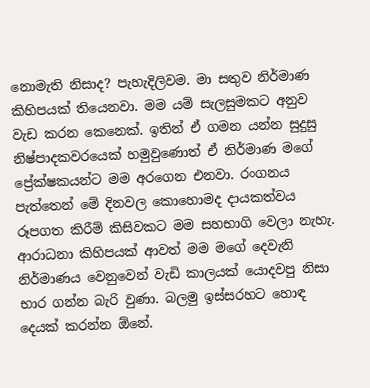නොමැති නිසාද? පැහැදිලිවම. මා සතුව නිර්මාණ කිහිපයක් තියෙනවා. මම යම් සැලසුමකට අනුව වැඩ කරන කෙනෙක්. ඉතින් ඒ ගමන යන්න සුදුසු නිෂ්පාදකවරයෙක් හමුවුණොත් ඒ නිර්මාණ මගේ ප්‍රේක්ෂකයන්ට මම අරගෙන එනවා. රංගනය පැත්තෙන් මේ දිනවල කොහොමද දායකත්වය රූපගත කිරීම් කිසිවකට මම සහභාගි වෙලා නැහැ. ආරාධනා කිහිපයක් ආවත් මම මගේ දෙවැනි නිර්මාණය වෙනුවෙන් වැඩි කාලයක් යොදවපු නිසා භාර ගන්න බැරි වුණා. බලමු ඉස්සරහට හොඳ දෙයක් කරන්න ඕනේ.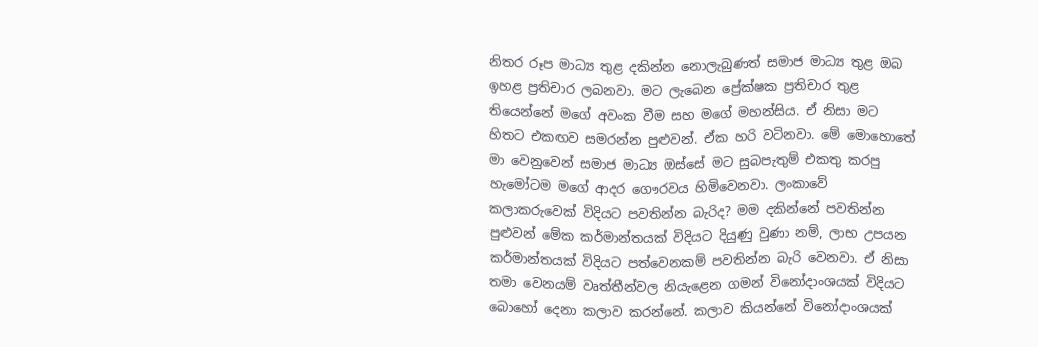නිතර රූප මාධ්‍ය තුළ දකින්න නොලැබුණත් සමාජ මාධ්‍ය තුළ ඔබ ඉහළ ප්‍රතිචාර ලබනවා. මට ලැබෙන ප්‍රේක්ෂක ප්‍රතිචාර තුළ තියෙන්නේ මගේ අවංක වීම සහ මගේ මහන්සිය. ඒ නිසා මට හිතට එකඟව සමරන්න පුළුවන්. ඒක හරි වටිනවා. මේ මොහොතේ මා වෙනුවෙන් සමාජ මාධ්‍ය ඔස්සේ මට සුබපැතුම් එකතු කරපු හැමෝටම මගේ ආදර ගෞරවය හිමිවෙනවා. ලංකාවේ කලාකරුවෙක් විදියට පවතින්න බැරිද? මම දකින්නේ පවතින්න පුළුවන් මේක කර්මාන්තයක් විදියට දියුණු වුණා නම්, ලාභ උපයන කර්මාන්තයක් විදියට පත්වෙනකම් පවතින්න බැරි වෙනවා. ඒ නිසා තමා වෙනයම් වෘත්තීන්වල නියැළෙන ගමන් විනෝදාංශයක් විදියට බොහෝ දෙනා කලාව කරන්නේ. කලාව කියන්නේ විනෝදාංශයක්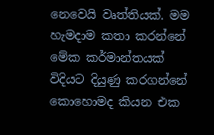නෙවෙයි වෘත්තියක්. මම හැමදාම කතා කරන්නේ මේක කර්මාන්තයක් විදියට දියුණු කරගන්නේ කොහොමද කියන එක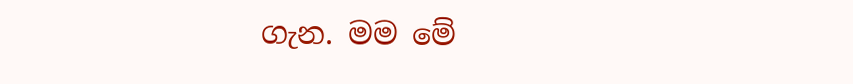ගැන. මම මේ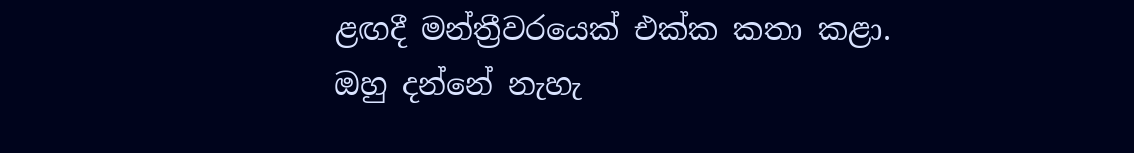ළඟදී මන්ත්‍රීවරයෙක් එක්ක කතා කළා. ඔහු දන්නේ නැහැ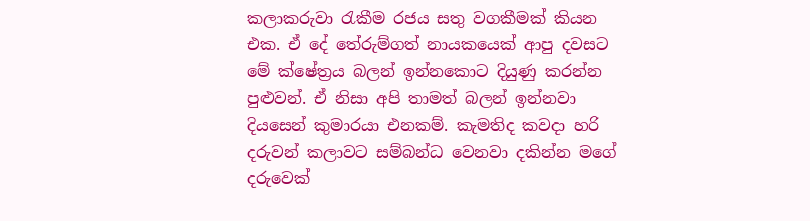කලාකරුවා රැකීම රජය සතු වගකීමක් කියන එක. ඒ දේ තේරුම්ගත් නායකයෙක් ආපු දවසට මේ ක්ෂේත්‍රය බලන් ඉන්නකොට දියුණු කරන්න පුළුවන්. ඒ නිසා අපි තාමත් බලන් ඉන්නවා දියසෙන් කුමාරයා එනකම්. කැමතිද කවදා හරි දරුවන් කලාවට සම්බන්ධ වෙනවා දකින්න මගේ දරුවෙක්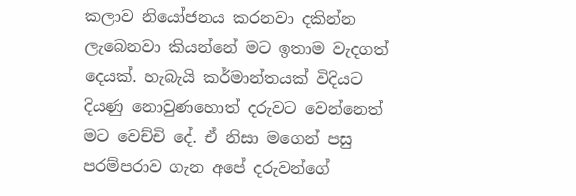කලාව නියෝජනය කරනවා දකින්න ලැබෙනවා කියන්නේ මට ඉතාම වැදගත් දෙයක්. හැබැයි කර්මාන්තයක් විදියට දියණු නොවුණහොත් දරුවට වෙන්නෙත් මට වෙච්චි දේ. ඒ නිසා මගෙන් පසු පරම්පරාව ගැන අපේ දරුවන්ගේ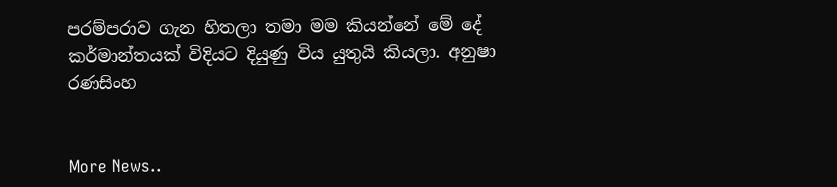පරම්පරාව ගැන හිතලා තමා මම කියන්නේ මේ දේ කර්මාන්තයක් විදියට දියුණු විය යුතුයි කියලා. අනුෂා රණසිංහ


More News..